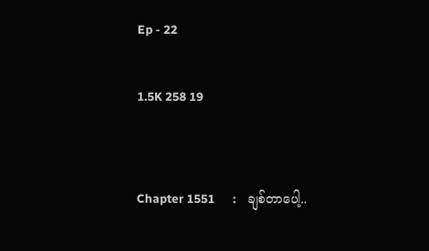Ep - 22

1.5K 258 19


Chapter 1551      :    ချစ်တာပေါ့..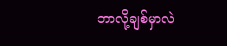ဘာလို့ချစ်မှာလဲ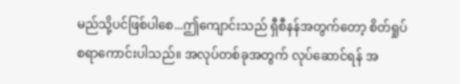မည်သို့ပင်ဖြစ်ပါစေ...ဤကျောင်းသည် ရှီစီနန်အတွက်တော့ စိတ်ရှုပ်စရာကောင်းပါသည်။ အလုပ်တစ်ခုအတွက် လုပ်ဆောင်ရန် အ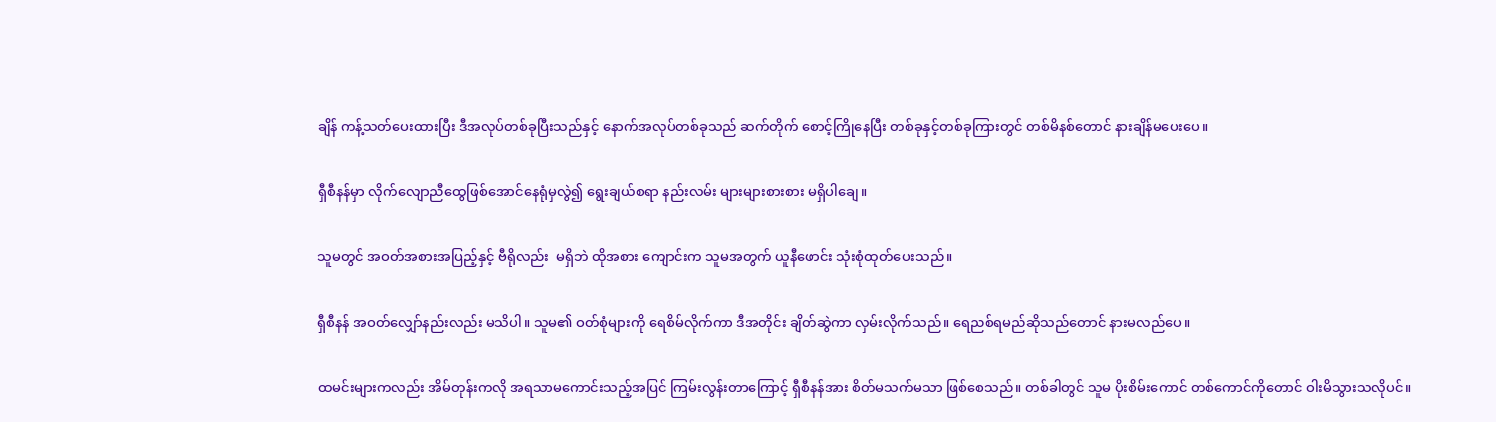ချိန် ကန့်သတ်ပေးထားပြီး ဒီအလုပ်တစ်ခုပြီးသည်နှင့် နောက်အလုပ်တစ်ခုသည် ဆက်တိုက် စောင့်ကြိုနေပြီး တစ်ခုနှင့်တစ်ခုကြားတွင် တစ်မိနစ်တောင် နားချိန်မပေးပေ။

ရှီစီနန်မှာ လိုက်လျောညီထွေဖြစ်အောင်နေရုံမှလွဲ၍ ရွေးချယ်စရာ နည်းလမ်း များများစားစား မရှိပါချေ။

သူမတွင် အဝတ်အစားအပြည့်နှင့် ဗီရိုလည်း  မရှိဘဲ ထိုအစား ကျောင်းက သူမအတွက် ယူနီဖောင်း သုံးစုံထုတ်ပေးသည်။

ရှီစီနန် အဝတ်လျှော်နည်းလည်း မသိပါ။ သူမ၏ ဝတ်စုံများကို ရေစိမ်လိုက်ကာ ဒီအတိုင်း ချိတ်ဆွဲကာ လှမ်းလိုက်သည်။ ရေညစ်ရမည်ဆိုသည်တောင် နားမလည်ပေ။

ထမင်းများကလည်း အိမ်တုန်းကလို အရသာမကောင်းသည့်အပြင် ကြမ်းလွန်းတာကြောင့် ရှီစီနန်အား စိတ်မသက်မသာ ဖြစ်စေသည်။ တစ်ခါတွင် သူမ ပိုးစိမ်းကောင် တစ်ကောင်ကိုတောင် ဝါးမိသွားသလိုပင်။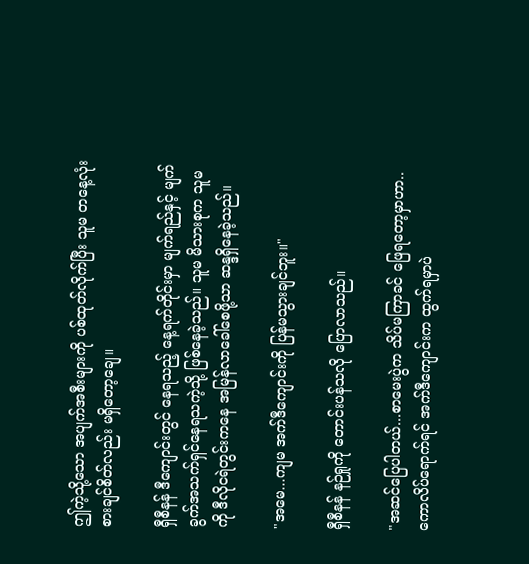ဤကဲ့သို့သော အပျက်အစီးများကို ပစ်ထုတ်လိုက်ပြီး သူမ တနေ့လုံး စားချင်စိတ်လည်း မရှိတော့ချေ။

ရှီစီနန် ဒီကျောင်းတွင် နေရသည့် နေ့ရက်တိုင်းမှာ မျက်ရည်နှင့် မျက်ခွက်အသက်ရှင်နေရသကဲ့သို့ ဖြစ်နေခဲ့သည်။ သူမ မိသားစုက သူမကို ဒီလိုငရဲတွင်းကနေ အမြန်လာခေါ်စေဖို့သာ ဆန္ဒရှိနေခဲ့သည်။

"အမေ...ကျမ အက်ဒီကျောင်းကို ပြန်မသွားချင်ဘူး။"

ရှီစီနန် နဉ်ရှုကို တောင်းပန်သလို ပြောလာသည်။

"အဆင်ပြေပါတယ်...စာမေးပွဲက သိပ်မကြာခင် ဖြေရတော့မှာဟာ..ကောလိပ်ရောက်ရင် အက်ဒီကျောင်းက ထွက်ရမှာပဲ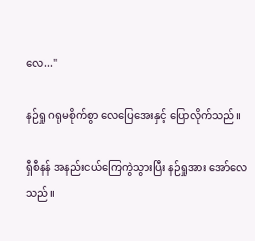လေ..."

နဉ်ရှု ဂရုမစိုက်စွာ လေပြေအေးနှင့် ပြောလိုက်သည်။

ရှီစီနန် အနည်းငယ်ကြေကွဲသွားပြီး နဉ်ရှုအား အော်လေသည်။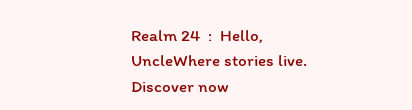Realm 24  :  Hello, UncleWhere stories live. Discover now